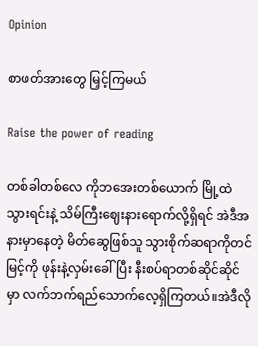Opinion

စာဖတ်အားတွေ မြှင့်ကြမယ်

Raise the power of reading

တစ်ခါတစ်လေ ကိုဘအေးတစ်ယောက် မြို့ထဲသွားရင်းနဲ့ သိမ်ကြီးဈေးနားရောက်လို့ရှိရင် အဲဒီအနားမှာနေတဲ့ မိတ်ဆွေဖြစ်သူ သွားစိုက်ဆရာကိုတင်မြင့်ကို ဖုန်းနဲ့လှမ်းခေါ်ပြီး နီးစပ်ရာတစ်ဆိုင်ဆိုင်မှာ လက်ဘက်ရည်သောက်လေ့ရှိကြတယ်။အဲဒီလို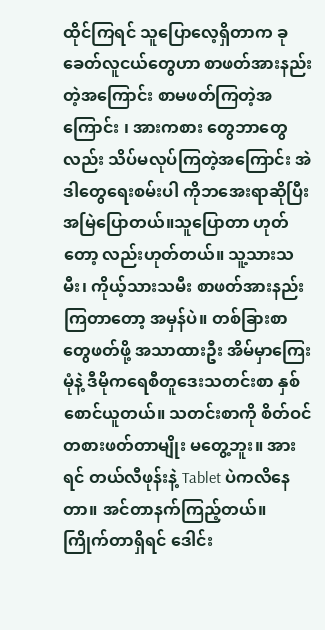ထိုင်ကြရင် သူပြောလေ့ရှိတာက ခုခေတ်လူငယ်တွေဟာ စာဖတ်အားနည်းတဲ့အကြောင်း စာမဖတ်ကြတဲ့အကြောင်း ၊ အားကစား တွေဘာတွေလည်း သိပ်မလုပ်ကြတဲ့အကြောင်း အဲဒါတွေရေးစမ်းပါ ကိုဘအေးရာဆိုပြီးအမြဲပြောတယ်။သူပြောတာ ဟုတ်တော့ လည်းဟုတ်တယ်။ သူ့သားသမီး၊ ကိုယ့်သားသမီး စာဖတ်အားနည်းကြတာတော့ အမှန်ပဲ။ တစ်ခြားစာတွေဖတ်ဖို့ အသာထားဦး အိမ်မှာကြေးမုံနဲ့ ဒီမိုကရေစီတူဒေးသတင်းစာ နှစ်စောင်ယူတယ်။ သတင်းစာကို စိတ်ဝင်တစားဖတ်တာမျိုး မတွေ့ဘူး။ အားရင် တယ်လီဖုန်းနဲ့ Tablet ပဲကလိနေတာ။ အင်တာနက်ကြည့်တယ်။ ကြိုက်တာရှိရင် ဒေါင်း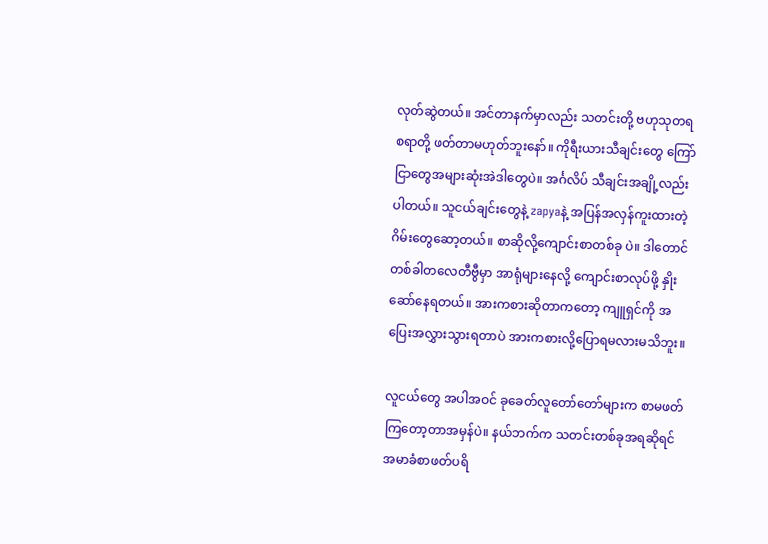လုတ်ဆွဲတယ်။ အင်တာနက်မှာလည်း သတင်းတို့ ဗဟုသုတရစရာတို့ ဖတ်တာမဟုတ်ဘူးနော်။ ကိုရီးယားသီချင်းတွေ ကြော်ငြာတွေအများဆုံးအဲဒါတွေပဲ။ အင်္ဂလိပ် သီချင်းအချို့လည်းပါတယ်။ သူငယ်ချင်းတွေနဲ့ zapyaနဲ့ အပြန်အလှန်ကူးထားတဲ့ ဂိမ်းတွေဆော့တယ်။ စာဆိုလို့ကျောင်းစာတစ်ခု ပဲ။ ဒါတောင် တစ်ခါတလေတီဗွီမှာ အာရုံများနေလို့ ကျောင်းစာလုပ်ဖို့ နှိုးဆော်နေရတယ်။ အားကစားဆိုတာကတော့ ကျူရှင်ကို အပြေးအလွှားသွားရတာပဲ အားကစားလို့ပြောရမလားမသိဘူး။

လူငယ်တွေ အပါအဝင် ခုခေတ်လူတော်တော်များက စာမဖတ်ကြတော့တာအမှန်ပဲ။ နယ်ဘက်က သတင်းတစ်ခုအရဆိုရင် အမာခံစာဖတ်ပရိ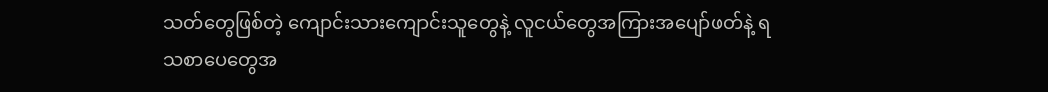သတ်တွေဖြစ်တဲ့ ကျောင်းသားကျောင်းသူတွေနဲ့ လူငယ်တွေအကြားအပျော်ဖတ်နဲ့ ရသစာပေတွေအ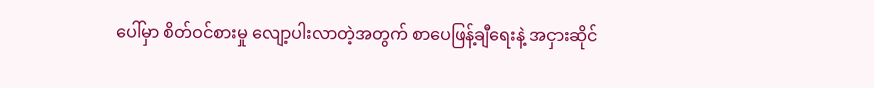ပေါ်မှာ စိတ်ဝင်စားမှု လျော့ပါးလာတဲ့အတွက် စာပေဖြန့်ချီရေးနဲ့ အငှားဆိုင်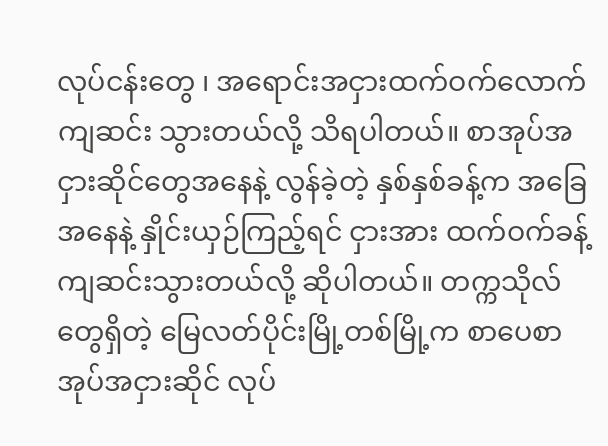လုပ်ငန်းတွေ ၊ အရောင်းအငှားထက်ဝက်လောက် ကျဆင်း သွားတယ်လို့ သိရပါတယ်။ စာအုပ်အငှားဆိုင်တွေအနေနဲ့ လွန်ခဲ့တဲ့ နှစ်နှစ်ခန့်က အခြေအနေနဲ့ နှိုင်းယှဉ်ကြည့်ရင် ငှားအား ထက်ဝက်ခန့် ကျဆင်းသွားတယ်လို့ ဆိုပါတယ်။ တက္ကသိုလ်တွေရှိတဲ့ မြေလတ်ပိုင်းမြို့တစ်မြို့က စာပေစာအုပ်အငှားဆိုင် လုပ်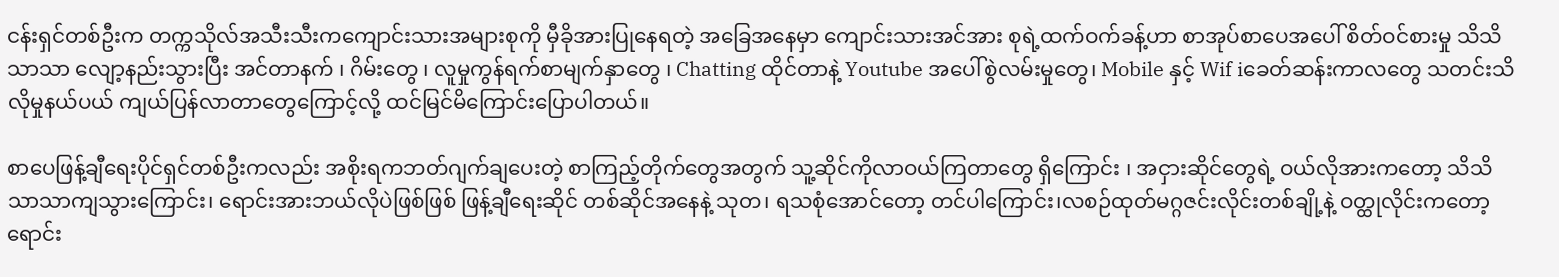ငန်းရှင်တစ်ဦးက တက္ကသိုလ်အသီးသီးကကျောင်းသားအများစုကို မှီခိုအားပြုနေရတဲ့ အခြေအနေမှာ ကျောင်းသားအင်အား စုရဲ့ထက်ဝက်ခန့်ဟာ စာအုပ်စာပေအပေါ် စိတ်ဝင်စားမှု သိသိသာသာ လျော့နည်းသွားပြီး အင်တာနက် ၊ ဂိမ်းတွေ ၊ လူမှုကွန်ရက်စာမျက်နှာတွေ ၊ Chatting ထိုင်တာနဲ့ Youtube အပေါ်စွဲလမ်းမှုတွေ၊ Mobile နှင့် Wif iခေတ်ဆန်းကာလတွေ သတင်းသိလိုမှုနယ်ပယ် ကျယ်ပြန်လာတာတွေကြောင့်လို့ ထင်မြင်မိကြောင်းပြောပါတယ်။

စာပေဖြန့်ချီရေးပိုင်ရှင်တစ်ဦးကလည်း အစိုးရကဘတ်ဂျက်ချပေးတဲ့ စာကြည့်တိုက်တွေအတွက် သူ့ဆိုင်ကိုလာဝယ်ကြတာတွေ ရှိကြောင်း ၊ အငှားဆိုင်တွေရဲ့ ဝယ်လိုအားကတော့ သိသိသာသာကျသွားကြောင်း၊ ရောင်းအားဘယ်လိုပဲဖြစ်ဖြစ် ဖြန့်ချီရေးဆိုင် တစ်ဆိုင်အနေနဲ့ သုတ၊ ရသစုံအောင်တော့ တင်ပါကြောင်း၊လစဉ်ထုတ်မဂ္ဂဇင်းလိုင်းတစ်ချို့နဲ့ ဝတ္ထုလိုင်းကတော့ ရောင်း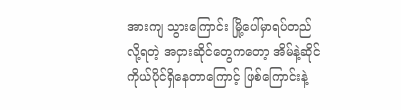အားကျ သွားကြောင်း မြို့ပေါ်မှာရပ်တည်လို့ရတဲ့ အငှားဆိုင်တွေကတော့ အိမ်နဲ့ဆိုင် ကိုယ်ပိုင်ရှိနေတာကြောင့် ဖြစ်ကြောင်းနဲ့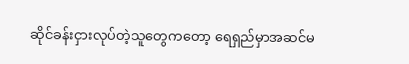ဆိုင်ခန်းငှားလုပ်တဲ့သူတွေကတော့ ရေရှည်မှာအဆင်မ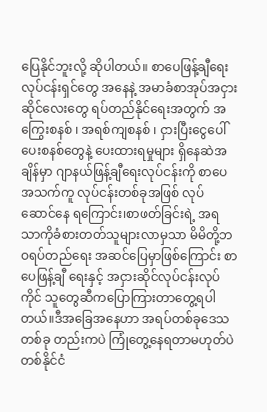ပြေနိုင်ဘူးလို့ ဆိုပါတယ်။ စာပေဖြန့်ချီရေးလုပ်ငန်းရှင်တွေ အနေနဲ့ အမာခံစာအုပ်အငှားဆိုင်လေးတွေ ရပ်တည်နိုင်ရေးအတွက် အကြွေးစနစ် ၊ အရစ်ကျစနစ် ၊ ငှားပြီးငွေပေါ်ပေးစနစ်တွေနဲ့ ပေးထားရမှုများ ရှိနေဆဲအချိန်မှာ ဂျာနယ်ဖြန့်ချီရေးလုပ်ငန်းကို စာပေအသက်ကူ လုပ်ငန်းတစ်ခုအဖြစ် လုပ်ဆောင်နေ ရကြောင်း၊စာဖတ်ခြင်းရဲ့ အရသာကိုခံစားတတ်သူများလာမှသာ မိမိတို့ဘဝရပ်တည်ရေး အဆင်ပြေမှာဖြစ်ကြောင်း စာပေဖြန့်ချီ ရေးနှင့် အငှားဆိုင်လုပ်ငန်းလုပ်ကိုင် သူတွေဆီကပြောကြားတာတွေ့ရပါတယ်။ဒီအခြေအနေဟာ အရပ်တစ်ခုဒေသတစ်ခု တည်းကပဲ ကြုံတွေ့နေရတာမဟုတ်ပဲ တစ်နိုင်ငံ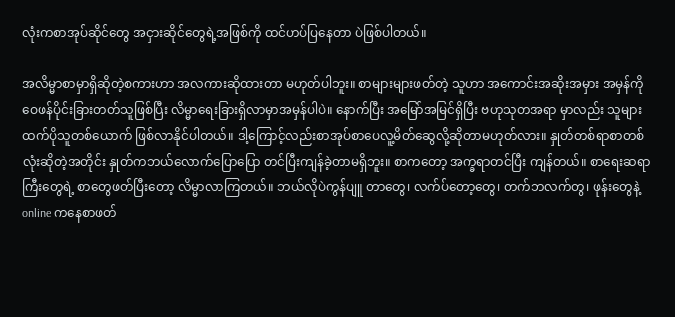လုံးကစာအုပ်ဆိုင်တွေ အငှားဆိုင်တွေရဲ့အဖြစ်ကို ထင်ဟပ်ပြနေတာ ပဲဖြစ်ပါတယ်။

အလိမ္မာစာမှာရှိဆိုတဲ့စကားဟာ အလကားဆိုထားတာ မဟုတ်ပါဘူး။ စာများများဖတ်တဲ့ သူဟာ အကောင်းအဆိုးအမှား အမှန်ကို ဝေဖန်ပိုင်းခြားတတ်သူဖြစ်ပြီး လိမ္မာရေးခြားရှိလာမှာအမှန်ပါပဲ။ နောက်ပြီး အမြော်အမြင်ရှိပြီး ဗဟုသုတအရာ မှာလည်း သူများထက်ပိုသူတစ်ယောက် ဖြစ်လာနိုင်ပါတယ်။ ဒါ့ကြောင့်လည်းစာအုပ်စာပေလူ့မိတ်ဆွေလို့ဆိုတာမဟုတ်လား။ နှုတ်တစ်ရာစာတစ်လုံးဆိုတဲ့အတိုင်း နှုတ်ကဘယ်လောက်ပြောပြော တင်ပြီးကျန်ခဲ့တာမရှိဘူး။ စာကတော့ အက္ခရာတင်ပြီး ကျန်တယ်။ စာရေးဆရာကြီးတွေရဲ့ စာတွေဖတ်ပြီးတော့ လိမ္မာလာကြတယ်။ ဘယ်လိုပဲကွန်ပျူ တာတွေ၊ လက်ပ်တော့တွေ၊ တက်ဘလက်တွ၊ ဖုန်းတွေနဲ့ online ကနေစာဖတ်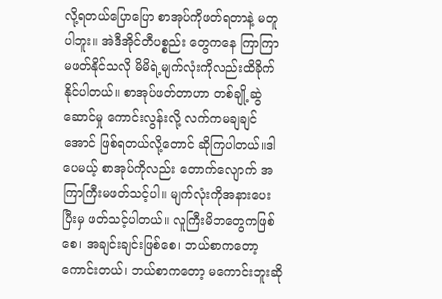လို့ရတယ်ပြောပြော စာအုပ်ကိုဖတ်ရတာနဲ့ မတူပါဘူး။ အဲဒီအိုင်တီပစ္စည်း တွေကနေ ကြာကြာမဖတ်နိုင်သလို မိမိရဲ့မျက်လုံးကိုလည်းထိခိုက်နိုင်ပါတယ်။ စာအုပ်ဖတ်တာဟာ တစ်ချို့ဆွဲဆောင်မှု ကောင်းလွန်းလို့ လက်ကမချချင်အောင် ဖြစ်ရတယ်လို့တောင် ဆိုကြပါတယ်။ဒါပေမယ့် စာအုပ်ကိုလည်း တောက်လျောက် အကြာကြီးမဖတ်သင့်ပါ။ မျက်လုံးကိုအနားပေးပြီးမှ ဖတ်သင့်ပါတယ်။ လူကြီးမိဘတွေကဖြစ်စေ၊ အချင်းချင်းဖြစ်စေ၊ ဘယ်စာကတော့ကောင်းတယ်၊ ဘယ်စာကတော့ မကောင်းဘူးဆို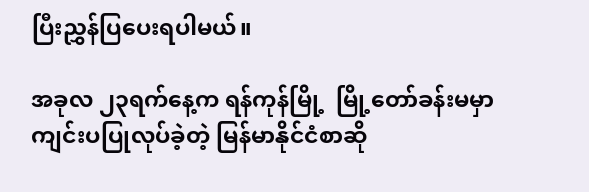ပြီးညွှန်ပြပေးရပါမယ်။

အခုလ ၂၃ရက်နေ့က ရန်ကုန်မြို့  မြို့တော်ခန်းမမှာကျင်းပပြုလုပ်ခဲ့တဲ့ မြန်မာနိုင်ငံစာဆို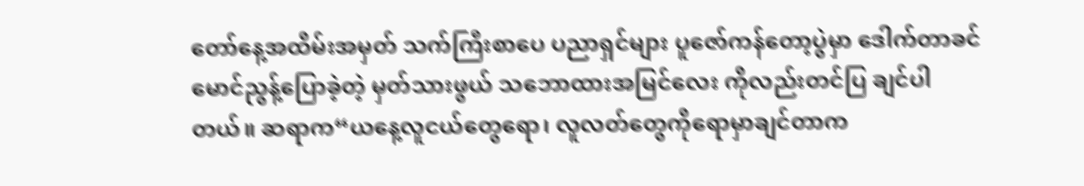တော်နေ့အထိမ်းအမှတ် သက်ကြီးစာပေ ပညာရှင်များ ပူဇော်ကန်တော့ပွဲမှာ ဒေါက်တာခင်မောင်ညွန့်ပြောခဲ့တဲ့ မှတ်သားဖွယ် သဘောထားအမြင်လေး ကိုလည်းတင်ပြ ချင်ပါတယ်။ ဆရာက“ယနေ့လူငယ်တွေရော၊ လူလတ်တွေကိုရောမှာချင်တာက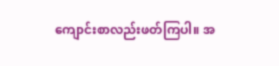ကျောင်းစာလည်းဖတ်ကြပါ။ အ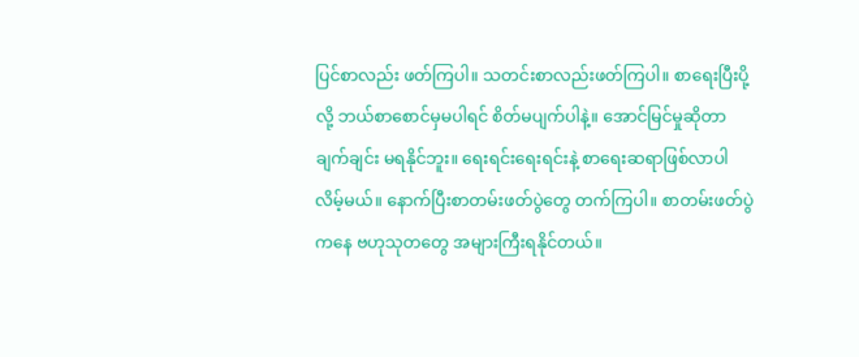ပြင်စာလည်း ဖတ်ကြပါ။ သတင်းစာလည်းဖတ်ကြပါ။ စာရေးပြီးပို့လို့ ဘယ်စာစောင်မှမပါရင် စိတ်မပျက်ပါနဲ့။ အောင်မြင်မှုဆိုတာ ချက်ချင်း မရနိုင်ဘူး။ ရေးရင်းရေးရင်းနဲ့ စာရေးဆရာဖြစ်လာပါလိမ့်မယ်။ နောက်ပြီးစာတမ်းဖတ်ပွဲတွေ တက်ကြပါ။ စာတမ်းဖတ်ပွဲကနေ ဗဟုသုတတွေ အများကြီးရနိုင်တယ်။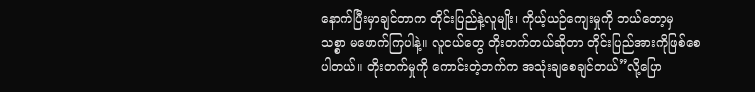နောက်ပြီးမှာချင်တာက တိုင်းပြည်နဲ့လူမျိုး၊ ကိုယ့်ယဉ်ကျေးမှုကို ဘယ်တော့မှ သစ္စာ မဖောက်ကြပါနဲ့။ လူငယ်တွေ တိုးတက်တယ်ဆိုတာ တိုင်းပြည်အားကိုဖြစ်စေပါတယ်။ တိုးတက်မှုကို ကောင်းတဲ့ဘက်က အသုံးချစေချင်တယ်”လို့ပြော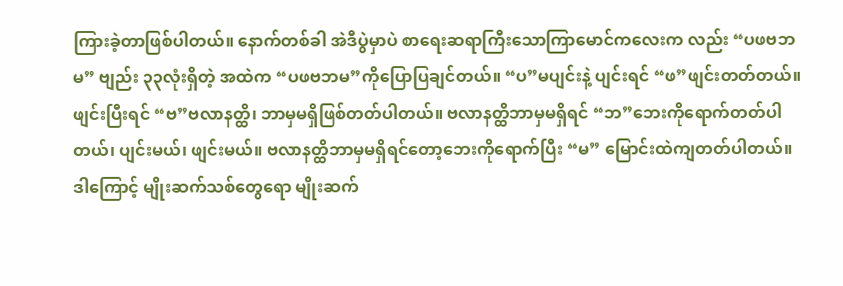ကြားခဲ့တာဖြစ်ပါတယ်။ နောက်တစ်ခါ အဲဒီပွဲမှာပဲ စာရေးဆရာကြီးသောကြာမောင်ကလေးက လည်း “ပဖဗဘမ” ဗျည်း ၃၃လုံးရှိတဲ့ အထဲက “ပဖဗဘမ”ကိုပြောပြချင်တယ်။ “ပ”မပျင်းနဲ့ ပျင်းရင် “ဖ”ဖျင်းတတ်တယ်။ ဖျင်းပြီးရင် “ဗ”ဗလာနတ္ထိ၊ ဘာမှမရှိဖြစ်တတ်ပါတယ်။ ဗလာနတ္ထိဘာမှမရှိရင် “ဘ”ဘေးကိုရောက်တတ်ပါတယ်၊ ပျင်းမယ်၊ ဖျင်းမယ်။ ဗလာနတ္ထိဘာမှမရှိရင်တော့ဘေးကိုရောက်ပြီး “မ” မြောင်းထဲကျတတ်ပါတယ်။ ဒါကြောင့် မျိုးဆက်သစ်တွေရော မျိုးဆက်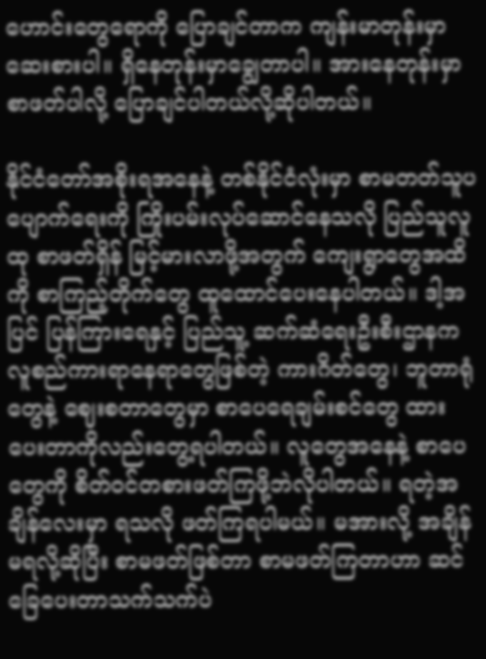ဟောင်းတွေရောကို ပြောချင်တာက ကျန်းမာတုန်းမှာဆေးစားပါ။ ရှိနေတုန်းမှာချွေတာပါ။ အားနေတုန်းမှာစာဖတ်ပါလို့ ပြောချင်ပါတယ်လို့ဆိုပါတယ်။

နိုင်ငံတော်အစိုးရအနေနဲ့ တစ်နိုင်ငံလုံးမှာ စာမတတ်သူပပျောက်ရေးကို ကြိုးပမ်းလုပ်ဆောင်နေသလို ပြည်သူလူထု စာဖတ်ရှိန် မြင့်မားလာဖို့အတွက် ကျေးရွာတွေအထိကို စာကြည့်တိုက်တွေ ထူထောင်ပေးနေပါတယ်။ ဒါ့အပြင် ပြန်ကြားရေနှင့် ပြည်သူ့ ဆက်ဆံရေးဦးစီးဌာနက လူစည်ကားရာနေရာတွေဖြစ်တဲ့ ကားဂိတ်တွေ၊ ဘူတာရုံတွေနဲ့ ဈေးစတာတွေမှာ စာပေရေချမ်းစင်တွေ ထားပေးတာကိုလည်းတွေ့ရပါတယ်။ လူတွေအနေနဲ့ စာပေတွေကို စိတ်ဝင်တစားဖတ်ကြဖို့ဘဲလိုပါတယ်။ ရတဲ့အချိန်လေးမှာ ရသလို ဖတ်ကြရပါမယ်။ မအားလို့ အချိန်မရလို့ဆိုပြီး စာမဖတ်ဖြစ်တာ စာမဖတ်ကြတာဟာ ဆင်ခြေပေးတာသက်သက်ပဲ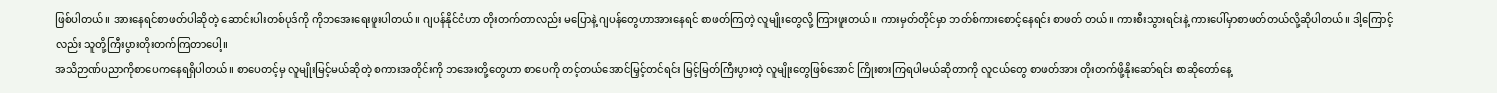ဖြစ်ပါတယ်။ အားနေရင်စာဖတ်ပါဆိုတဲ့ ဆောင်းပါးတစ်ပုဒ်ကို ကိုဘအေးရေးဖူးပါတယ်။ ဂျပန်နိုင်ငံဟာ တိုးတက်တာလည်း မပြောနဲ့ ဂျပန်တွေဟာအားနေရင် စာဖတ်ကြတဲ့ လူမျိုးတွေလို့ ကြားဖူးတယ်။ ကားမှတ်တိုင်မှာ ဘတ်စ်ကားစောင့်နေရင်း စာဖတ် တယ်။ ကားစီးသွားရင်းနဲ့ ကားပေါ်မှာစာဖတ်တယ်လို့ဆိုပါတယ်။ ဒါ့ကြောင့်လည်း သူတို့ကြီးပွားတိုးတက်ကြတာပေါ့။
အသိဉာဏ်ပညာကိုစာပေကနေရရှိပါတယ်။ စာပေတင့်မှ လူမျိုးမြင့်မယ်ဆိုတဲ့ စကားအတိုင်းကို ဘအေးတို့တွေဟာ စာပေကို တင့်တယ်အောင်မြှင့်တင်ရင်း မြင့်မြတ်ကြီးပွားတဲ့ လူမျိုးတွေဖြစ်အောင် ကြိုးစားကြရပါမယ်ဆိုတာကို လူငယ်တွေ စာဖတ်အား တိုးတက်ဖို့နိုးဆော်ရင်း စာဆိုတော်နေ့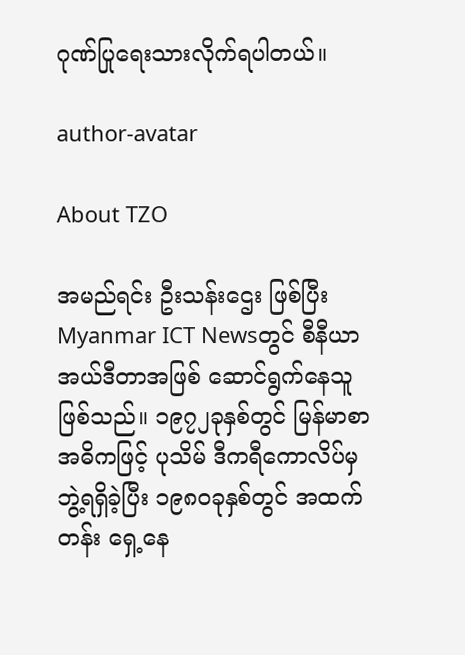ဂုဏ်ပြုရေးသားလိုက်ရပါတယ်။

author-avatar

About TZO

အမည်ရင်း ဦးသန်းဌေး ဖြစ်ပြီး Myanmar ICT Newsတွင် စီနီယာ အယ်ဒီတာအဖြစ် ဆောင်ရွက်နေသူ ဖြစ်သည်။ ၁၉၇၂ခုနှစ်တွင် မြန်မာစာ အဓိကဖြင့် ပုသိမ် ဒီကရီကောလိပ်မှ ဘွဲ့ရရှိခဲ့ပြီး ၁၉၈၀ခုနှစ်တွင် အထက်တန်း ရှေ့နေ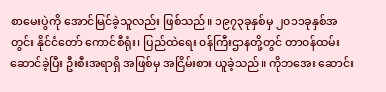စာမေးပွဲကို အောင်မြင်ခဲ့သူလည်း ဖြစ်သည်။ ၁၉၇၃ခုနှစ်မှ ၂၀၁၁ခုနှစ်အတွင်း နိုင်ငံတော် ကောင်စီရုံး၊ ပြည်ထဲရေး ၀န်ကြီးဌာနတို့တွင် တာ၀န်ထမ်းဆောင်ခဲ့ပြီး ဦးစီးအရာရှိ အဖြစ်မှ အငြိမ်းစား ယူခဲ့သည်။ ကိုဘအေး ဆောင်း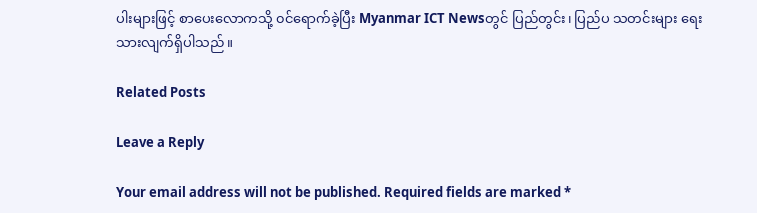ပါးများဖြင့် စာပေးလောကသို့ ၀င်ရောက်ခဲ့ပြီး Myanmar ICT Newsတွင် ပြည်တွင်း၊ ပြည်ပ သတင်းများ ရေးသားလျက်ရှိပါသည်။

Related Posts

Leave a Reply

Your email address will not be published. Required fields are marked *